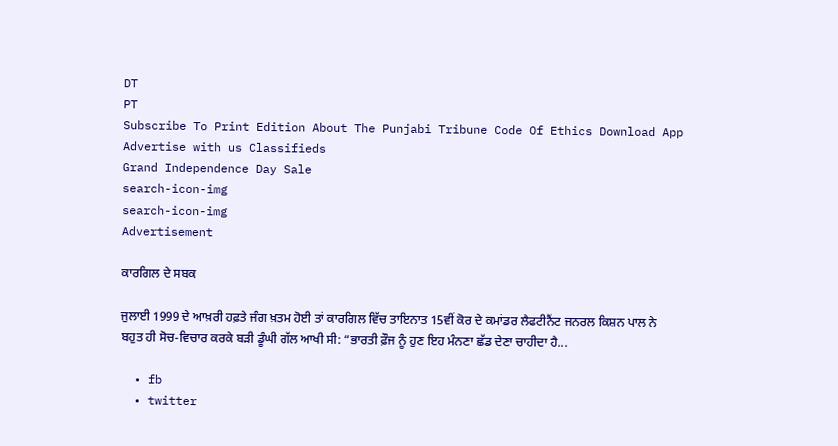DT
PT
Subscribe To Print Edition About The Punjabi Tribune Code Of Ethics Download App Advertise with us Classifieds
Grand Independence Day Sale
search-icon-img
search-icon-img
Advertisement

ਕਾਰਗਿਲ ਦੇ ਸਬਕ

ਜੁਲਾਈ 1999 ਦੇ ਆਖ਼ਰੀ ਹਫ਼ਤੇ ਜੰਗ ਖ਼ਤਮ ਹੋਈ ਤਾਂ ਕਾਰਗਿਲ ਵਿੱਚ ਤਾਇਨਾਤ 15ਵੀਂ ਕੋਰ ਦੇ ਕਮਾਂਡਰ ਲੈਫਟੀਨੈਂਟ ਜਨਰਲ ਕਿਸ਼ਨ ਪਾਲ ਨੇ ਬਹੁਤ ਹੀ ਸੋਚ-ਵਿਚਾਰ ਕਰਕੇ ਬੜੀ ਡੂੰਘੀ ਗੱਲ ਆਖੀ ਸੀ: “ਭਾਰਤੀ ਫ਼ੌਜ ਨੂੰ ਹੁਣ ਇਹ ਮੰਨਣਾ ਛੱਡ ਦੇਣਾ ਚਾਹੀਦਾ ਹੈ...

  • fb
  • twitter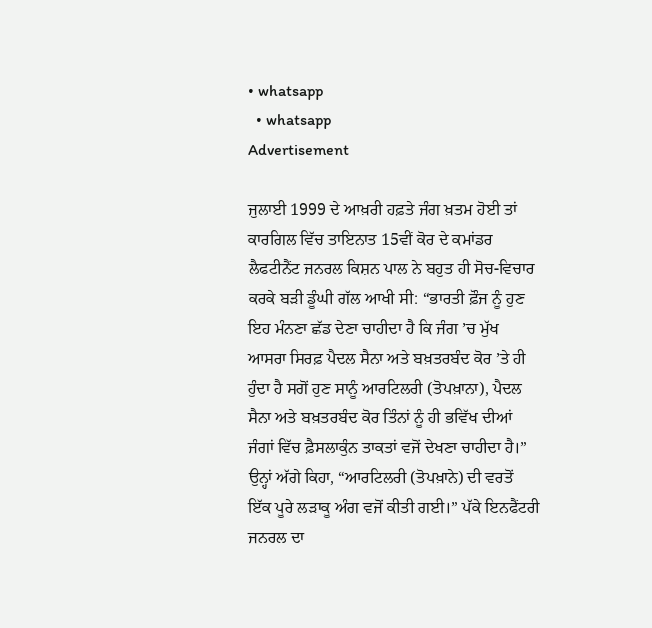• whatsapp
  • whatsapp
Advertisement

ਜੁਲਾਈ 1999 ਦੇ ਆਖ਼ਰੀ ਹਫ਼ਤੇ ਜੰਗ ਖ਼ਤਮ ਹੋਈ ਤਾਂ ਕਾਰਗਿਲ ਵਿੱਚ ਤਾਇਨਾਤ 15ਵੀਂ ਕੋਰ ਦੇ ਕਮਾਂਡਰ ਲੈਫਟੀਨੈਂਟ ਜਨਰਲ ਕਿਸ਼ਨ ਪਾਲ ਨੇ ਬਹੁਤ ਹੀ ਸੋਚ-ਵਿਚਾਰ ਕਰਕੇ ਬੜੀ ਡੂੰਘੀ ਗੱਲ ਆਖੀ ਸੀ: “ਭਾਰਤੀ ਫ਼ੌਜ ਨੂੰ ਹੁਣ ਇਹ ਮੰਨਣਾ ਛੱਡ ਦੇਣਾ ਚਾਹੀਦਾ ਹੈ ਕਿ ਜੰਗ ’ਚ ਮੁੱਖ ਆਸਰਾ ਸਿਰਫ਼ ਪੈਦਲ ਸੈਨਾ ਅਤੇ ਬਖ਼ਤਰਬੰਦ ਕੋਰ ’ਤੇ ਹੀ ਹੁੰਦਾ ਹੈ ਸਗੋਂ ਹੁਣ ਸਾਨੂੰ ਆਰਟਿਲਰੀ (ਤੋਪਖ਼ਾਨਾ), ਪੈਦਲ ਸੈਨਾ ਅਤੇ ਬਖ਼ਤਰਬੰਦ ਕੋਰ ਤਿੰਨਾਂ ਨੂੰ ਹੀ ਭਵਿੱਖ ਦੀਆਂ ਜੰਗਾਂ ਵਿੱਚ ਫ਼ੈਸਲਾਕੁੰਨ ਤਾਕਤਾਂ ਵਜੋਂ ਦੇਖਣਾ ਚਾਹੀਦਾ ਹੈ।” ਉਨ੍ਹਾਂ ਅੱਗੇ ਕਿਹਾ, “ਆਰਟਿਲਰੀ (ਤੋਪਖ਼ਾਨੇ) ਦੀ ਵਰਤੋਂ ਇੱਕ ਪੂਰੇ ਲੜਾਕੂ ਅੰਗ ਵਜੋਂ ਕੀਤੀ ਗਈ।” ਪੱਕੇ ਇਨਫੈਂਟਰੀ ਜਨਰਲ ਦਾ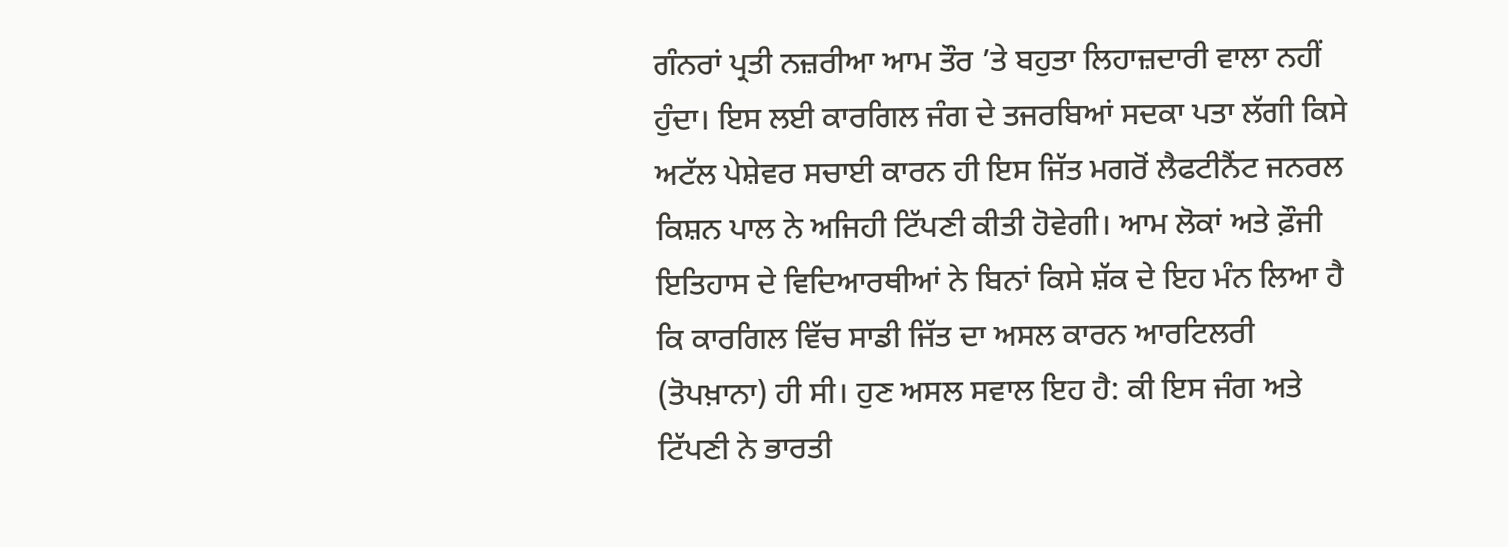ਗੰਨਰਾਂ ਪ੍ਰਤੀ ਨਜ਼ਰੀਆ ਆਮ ਤੌਰ ’ਤੇ ਬਹੁਤਾ ਲਿਹਾਜ਼ਦਾਰੀ ਵਾਲਾ ਨਹੀਂ ਹੁੰਦਾ। ਇਸ ਲਈ ਕਾਰਗਿਲ ਜੰਗ ਦੇ ਤਜਰਬਿਆਂ ਸਦਕਾ ਪਤਾ ਲੱਗੀ ਕਿਸੇ ਅਟੱਲ ਪੇਸ਼ੇਵਰ ਸਚਾਈ ਕਾਰਨ ਹੀ ਇਸ ਜਿੱਤ ਮਗਰੋਂ ਲੈਫਟੀਨੈਂਟ ਜਨਰਲ ਕਿਸ਼ਨ ਪਾਲ ਨੇ ਅਜਿਹੀ ਟਿੱਪਣੀ ਕੀਤੀ ਹੋਵੇਗੀ। ਆਮ ਲੋਕਾਂ ਅਤੇ ਫ਼ੌਜੀ ਇਤਿਹਾਸ ਦੇ ਵਿਦਿਆਰਥੀਆਂ ਨੇ ਬਿਨਾਂ ਕਿਸੇ ਸ਼ੱਕ ਦੇ ਇਹ ਮੰਨ ਲਿਆ ਹੈ ਕਿ ਕਾਰਗਿਲ ਵਿੱਚ ਸਾਡੀ ਜਿੱਤ ਦਾ ਅਸਲ ਕਾਰਨ ਆਰਟਿਲਰੀ (ਤੋਪਖ਼ਾਨਾ) ਹੀ ਸੀ। ਹੁਣ ਅਸਲ ਸਵਾਲ ਇਹ ਹੈ: ਕੀ ਇਸ ਜੰਗ ਅਤੇ ਟਿੱਪਣੀ ਨੇ ਭਾਰਤੀ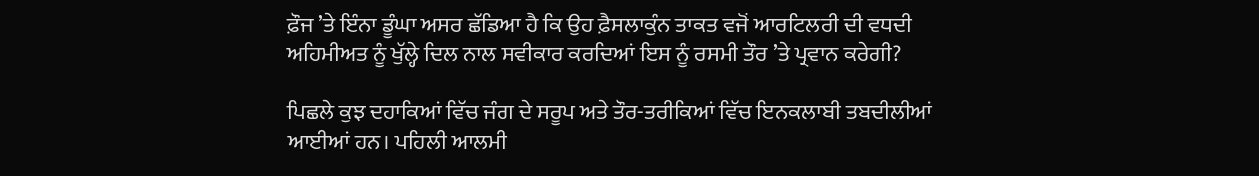ਫ਼ੌਜ ’ਤੇ ਇੰਨਾ ਡੂੰਘਾ ਅਸਰ ਛੱਡਿਆ ਹੈ ਕਿ ਉਹ ਫ਼ੈਸਲਾਕੁੰਨ ਤਾਕਤ ਵਜੋਂ ਆਰਟਿਲਰੀ ਦੀ ਵਧਦੀ ਅਹਿਮੀਅਤ ਨੂੰ ਖੁੱਲ੍ਹੇ ਦਿਲ ਨਾਲ ਸਵੀਕਾਰ ਕਰਦਿਆਂ ਇਸ ਨੂੰ ਰਸਮੀ ਤੌਰ ’ਤੇ ਪ੍ਰਵਾਨ ਕਰੇਗੀ?

ਪਿਛਲੇ ਕੁਝ ਦਹਾਕਿਆਂ ਵਿੱਚ ਜੰਗ ਦੇ ਸਰੂਪ ਅਤੇ ਤੌਰ-ਤਰੀਕਿਆਂ ਵਿੱਚ ਇਨਕਲਾਬੀ ਤਬਦੀਲੀਆਂ ਆਈਆਂ ਹਨ। ਪਹਿਲੀ ਆਲਮੀ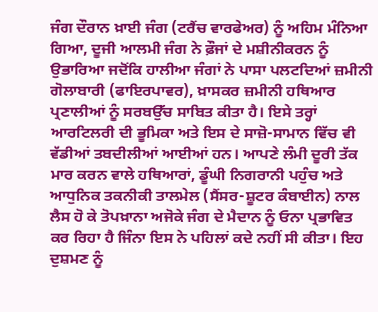ਜੰਗ ਦੌਰਾਨ ਖ਼ਾਈ ਜੰਗ (ਟਰੈਂਚ ਵਾਰਫੇਅਰ) ਨੂੰ ਅਹਿਮ ਮੰਨਿਆ ਗਿਆ, ਦੂਜੀ ਆਲਮੀ ਜੰਗ ਨੇ ਫ਼ੌਜਾਂ ਦੇ ਮਸ਼ੀਨੀਕਰਨ ਨੂੰ ਉਭਾਰਿਆ ਜਦੋਂਕਿ ਹਾਲੀਆ ਜੰਗਾਂ ਨੇ ਪਾਸਾ ਪਲਟਦਿਆਂ ਜ਼ਮੀਨੀ ਗੋਲਾਬਾਰੀ (ਫਾਇਰਪਾਵਰ), ਖ਼ਾਸਕਰ ਜ਼ਮੀਨੀ ਹਥਿਆਰ ਪ੍ਰਣਾਲੀਆਂ ਨੂੰ ਸਰਬਉੱਚ ਸਾਬਿਤ ਕੀਤਾ ਹੈ। ਇਸੇ ਤਰ੍ਹਾਂ ਆਰਟਿਲਰੀ ਦੀ ਭੂਮਿਕਾ ਅਤੇ ਇਸ ਦੇ ਸਾਜ਼ੋ-ਸਾਮਾਨ ਵਿੱਚ ਵੀ ਵੱਡੀਆਂ ਤਬਦੀਲੀਆਂ ਆਈਆਂ ਹਨ। ਆਪਣੇ ਲੰਮੀ ਦੂਰੀ ਤੱਕ ਮਾਰ ਕਰਨ ਵਾਲੇ ਹਥਿਆਰਾਂ, ਡੂੰਘੀ ਨਿਗਰਾਨੀ ਪਹੁੰਚ ਅਤੇ ਆਧੁਨਿਕ ਤਕਨੀਕੀ ਤਾਲਮੇਲ (ਸੈਂਸਰ-ਸ਼ੂਟਰ ਕੰਬਾਈਨ) ਨਾਲ ਲੈਸ ਹੋ ਕੇ ਤੋਪਖ਼ਾਨਾ ਅਜੋਕੇ ਜੰਗ ਦੇ ਮੈਦਾਨ ਨੂੰ ਓਨਾ ਪ੍ਰਭਾਵਿਤ ਕਰ ਰਿਹਾ ਹੈ ਜਿੰਨਾ ਇਸ ਨੇ ਪਹਿਲਾਂ ਕਦੇ ਨਹੀਂ ਸੀ ਕੀਤਾ। ਇਹ ਦੁਸ਼ਮਣ ਨੂੰ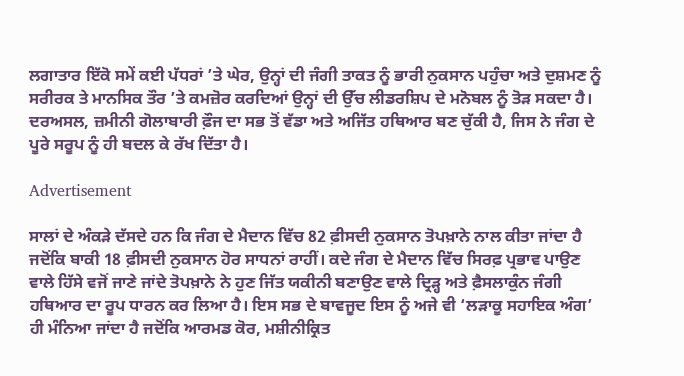ਲਗਾਤਾਰ ਇੱਕੋ ਸਮੇਂ ਕਈ ਪੱਧਰਾਂ ’ਤੇ ਘੇਰ, ਉਨ੍ਹਾਂ ਦੀ ਜੰਗੀ ਤਾਕਤ ਨੂੰ ਭਾਰੀ ਨੁਕਸਾਨ ਪਹੁੰਚਾ ਅਤੇ ਦੁਸ਼ਮਣ ਨੂੰ ਸਰੀਰਕ ਤੇ ਮਾਨਸਿਕ ਤੌਰ ’ਤੇ ਕਮਜ਼ੋਰ ਕਰਦਿਆਂ ਉਨ੍ਹਾਂ ਦੀ ਉੱਚ ਲੀਡਰਸ਼ਿਪ ਦੇ ਮਨੋਬਲ ਨੂੰ ਤੋੜ ਸਕਦਾ ਹੈ। ਦਰਅਸਲ, ਜ਼ਮੀਨੀ ਗੋਲਾਬਾਰੀ ਫ਼ੌਜ ਦਾ ਸਭ ਤੋਂ ਵੱਡਾ ਅਤੇ ਅਜਿੱਤ ਹਥਿਆਰ ਬਣ ਚੁੱਕੀ ਹੈ, ਜਿਸ ਨੇ ਜੰਗ ਦੇ ਪੂਰੇ ਸਰੂਪ ਨੂੰ ਹੀ ਬਦਲ ਕੇ ਰੱਖ ਦਿੱਤਾ ਹੈ।

Advertisement

ਸਾਲਾਂ ਦੇ ਅੰਕੜੇ ਦੱਸਦੇ ਹਨ ਕਿ ਜੰਗ ਦੇ ਮੈਦਾਨ ਵਿੱਚ 82 ਫ਼ੀਸਦੀ ਨੁਕਸਾਨ ਤੋਪਖ਼ਾਨੇ ਨਾਲ ਕੀਤਾ ਜਾਂਦਾ ਹੈ ਜਦੋਂਕਿ ਬਾਕੀ 18 ਫ਼ੀਸਦੀ ਨੁਕਸਾਨ ਹੋਰ ਸਾਧਨਾਂ ਰਾਹੀਂ। ਕਦੇ ਜੰਗ ਦੇ ਮੈਦਾਨ ਵਿੱਚ ਸਿਰਫ਼ ਪ੍ਰਭਾਵ ਪਾਉਣ ਵਾਲੇ ਹਿੱਸੇ ਵਜੋਂ ਜਾਣੇ ਜਾਂਦੇ ਤੋਪਖ਼ਾਨੇ ਨੇ ਹੁਣ ਜਿੱਤ ਯਕੀਨੀ ਬਣਾਉਣ ਵਾਲੇ ਦ੍ਰਿੜ੍ਹ ਅਤੇ ਫ਼ੈਸਲਾਕੁੰਨ ਜੰਗੀ ਹਥਿਆਰ ਦਾ ਰੂਪ ਧਾਰਨ ਕਰ ਲਿਆ ਹੈ। ਇਸ ਸਭ ਦੇ ਬਾਵਜੂਦ ਇਸ ਨੂੰ ਅਜੇ ਵੀ ‘ਲੜਾਕੂ ਸਹਾਇਕ ਅੰਗ’ ਹੀ ਮੰਨਿਆ ਜਾਂਦਾ ਹੈ ਜਦੋਂਕਿ ਆਰਮਡ ਕੋਰ, ਮਸ਼ੀਨੀਕ੍ਰਿਤ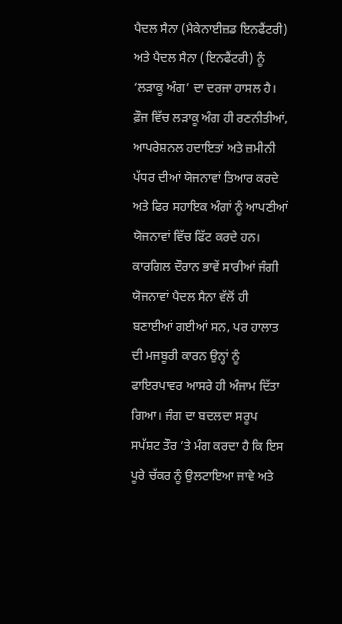ਪੈਦਲ ਸੈਨਾ (ਮੈਕੇਨਾਈਜ਼ਡ ਇਨਫੈਂਟਰੀ) ਅਤੇ ਪੈਦਲ ਸੈਨਾ (ਇਨਫੈਂਟਰੀ) ਨੂੰ ‘ਲੜਾਕੂ ਅੰਗ’ ਦਾ ਦਰਜਾ ਹਾਸਲ ਹੈ। ਫ਼ੌਜ ਵਿੱਚ ਲੜਾਕੂ ਅੰਗ ਹੀ ਰਣਨੀਤੀਆਂ, ਆਪਰੇਸ਼ਨਲ ਹਦਾਇਤਾਂ ਅਤੇ ਜ਼ਮੀਨੀ ਪੱਧਰ ਦੀਆਂ ਯੋਜਨਾਵਾਂ ਤਿਆਰ ਕਰਦੇ ਅਤੇ ਫਿਰ ਸਹਾਇਕ ਅੰਗਾਂ ਨੂੰ ਆਪਣੀਆਂ ਯੋਜਨਾਵਾਂ ਵਿੱਚ ਫਿੱਟ ਕਰਦੇ ਹਨ। ਕਾਰਗਿਲ ਦੌਰਾਨ ਭਾਵੇਂ ਸਾਰੀਆਂ ਜੰਗੀ ਯੋਜਨਾਵਾਂ ਪੈਦਲ ਸੈਨਾ ਵੱਲੋਂ ਹੀ ਬਣਾਈਆਂ ਗਈਆਂ ਸਨ, ਪਰ ਹਾਲਾਤ ਦੀ ਮਜਬੂਰੀ ਕਾਰਨ ਉਨ੍ਹਾਂ ਨੂੰ ਫਾਇਰਪਾਵਰ ਆਸਰੇ ਹੀ ਅੰਜਾਮ ਦਿੱਤਾ ਗਿਆ। ਜੰਗ ਦਾ ਬਦਲਦਾ ਸਰੂਪ ਸਪੱਸ਼ਟ ਤੌਰ ’ਤੇ ਮੰਗ ਕਰਦਾ ਹੈ ਕਿ ਇਸ ਪੂਰੇ ਚੱਕਰ ਨੂੰ ਉਲਟਾਇਆ ਜਾਵੇ ਅਤੇ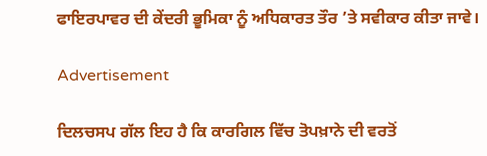ਫਾਇਰਪਾਵਰ ਦੀ ਕੇਂਦਰੀ ਭੂਮਿਕਾ ਨੂੰ ਅਧਿਕਾਰਤ ਤੌਰ ’ਤੇ ਸਵੀਕਾਰ ਕੀਤਾ ਜਾਵੇ।

Advertisement

ਦਿਲਚਸਪ ਗੱਲ ਇਹ ਹੈ ਕਿ ਕਾਰਗਿਲ ਵਿੱਚ ਤੋਪਖ਼ਾਨੇ ਦੀ ਵਰਤੋਂ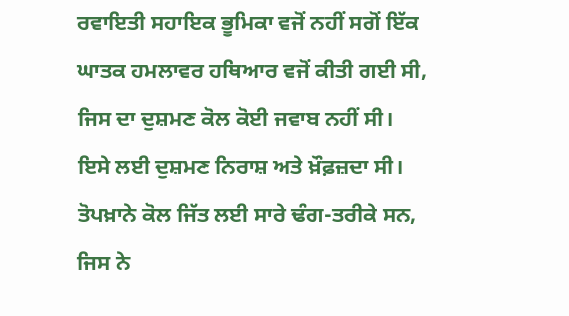ਰਵਾਇਤੀ ਸਹਾਇਕ ਭੂਮਿਕਾ ਵਜੋਂ ਨਹੀਂ ਸਗੋਂ ਇੱਕ ਘਾਤਕ ਹਮਲਾਵਰ ਹਥਿਆਰ ਵਜੋਂ ਕੀਤੀ ਗਈ ਸੀ, ਜਿਸ ਦਾ ਦੁਸ਼ਮਣ ਕੋਲ ਕੋਈ ਜਵਾਬ ਨਹੀਂ ਸੀ। ਇਸੇ ਲਈ ਦੁਸ਼ਮਣ ਨਿਰਾਸ਼ ਅਤੇ ਖ਼ੌਫ਼ਜ਼ਦਾ ਸੀ। ਤੋਪਖ਼ਾਨੇ ਕੋਲ ਜਿੱਤ ਲਈ ਸਾਰੇ ਢੰਗ-ਤਰੀਕੇ ਸਨ, ਜਿਸ ਨੇ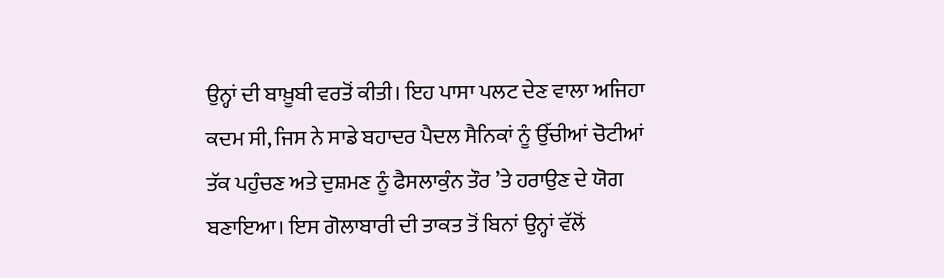ਉਨ੍ਹਾਂ ਦੀ ਬਾਖ਼ੂਬੀ ਵਰਤੋਂ ਕੀਤੀ। ਇਹ ਪਾਸਾ ਪਲਟ ਦੇਣ ਵਾਲਾ ਅਜਿਹਾ ਕਦਮ ਸੀ, ਜਿਸ ਨੇ ਸਾਡੇ ਬਹਾਦਰ ਪੈਦਲ ਸੈਨਿਕਾਂ ਨੂੰ ਉੱਚੀਆਂ ਚੋਟੀਆਂ ਤੱਕ ਪਹੁੰਚਣ ਅਤੇ ਦੁਸ਼ਮਣ ਨੂੰ ਫੈਸਲਾਕੁੰਨ ਤੌਰ ’ਤੇ ਹਰਾਉਣ ਦੇ ਯੋਗ ਬਣਾਇਆ। ਇਸ ਗੋਲਾਬਾਰੀ ਦੀ ਤਾਕਤ ਤੋਂ ਬਿਨਾਂ ਉਨ੍ਹਾਂ ਵੱਲੋਂ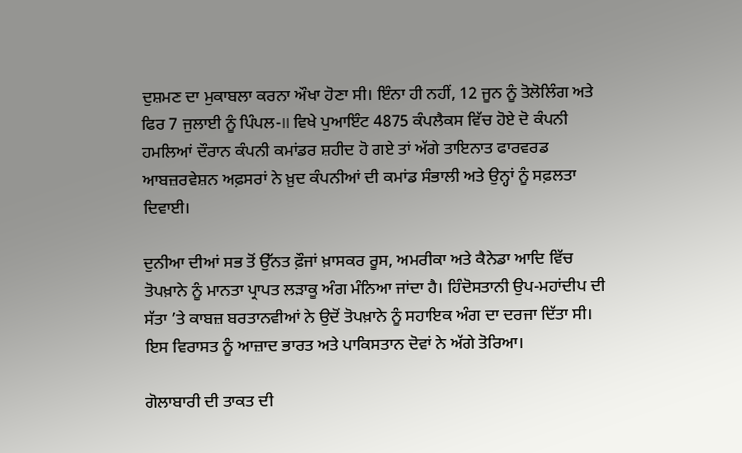ਦੁਸ਼ਮਣ ਦਾ ਮੁਕਾਬਲਾ ਕਰਨਾ ਔਖਾ ਹੋਣਾ ਸੀ। ਇੰਨਾ ਹੀ ਨਹੀਂ, 12 ਜੂਨ ਨੂੰ ਤੋਲੋਲਿੰਗ ਅਤੇ ਫਿਰ 7 ਜੁਲਾਈ ਨੂੰ ਪਿੰਪਲ-II ਵਿਖੇ ਪੁਆਇੰਟ 4875 ਕੰਪਲੈਕਸ ਵਿੱਚ ਹੋਏ ਦੋ ਕੰਪਨੀ ਹਮਲਿਆਂ ਦੌਰਾਨ ਕੰਪਨੀ ਕਮਾਂਡਰ ਸ਼ਹੀਦ ਹੋ ਗਏ ਤਾਂ ਅੱਗੇ ਤਾਇਨਾਤ ਫਾਰਵਰਡ ਆਬਜ਼ਰਵੇਸ਼ਨ ਅਫ਼ਸਰਾਂ ਨੇ ਖ਼ੁਦ ਕੰਪਨੀਆਂ ਦੀ ਕਮਾਂਡ ਸੰਭਾਲੀ ਅਤੇ ਉਨ੍ਹਾਂ ਨੂੰ ਸਫ਼ਲਤਾ ਦਿਵਾਈ।

ਦੁਨੀਆ ਦੀਆਂ ਸਭ ਤੋਂ ਉੱਨਤ ਫ਼ੌਜਾਂ ਖ਼ਾਸਕਰ ਰੂਸ, ਅਮਰੀਕਾ ਅਤੇ ਕੈਨੇਡਾ ਆਦਿ ਵਿੱਚ ਤੋਪਖ਼ਾਨੇ ਨੂੰ ਮਾਨਤਾ ਪ੍ਰਾਪਤ ਲੜਾਕੂ ਅੰਗ ਮੰਨਿਆ ਜਾਂਦਾ ਹੈ। ਹਿੰਦੋਸਤਾਨੀ ਉਪ-ਮਹਾਂਦੀਪ ਦੀ ਸੱਤਾ ’ਤੇ ਕਾਬਜ਼ ਬਰਤਾਨਵੀਆਂ ਨੇ ਉਦੋਂ ਤੋਪਖ਼ਾਨੇ ਨੂੰ ਸਹਾਇਕ ਅੰਗ ਦਾ ਦਰਜਾ ਦਿੱਤਾ ਸੀ। ਇਸ ਵਿਰਾਸਤ ਨੂੰ ਆਜ਼ਾਦ ਭਾਰਤ ਅਤੇ ਪਾਕਿਸਤਾਨ ਦੋਵਾਂ ਨੇ ਅੱਗੇ ਤੋਰਿਆ।

ਗੋਲਾਬਾਰੀ ਦੀ ਤਾਕਤ ਦੀ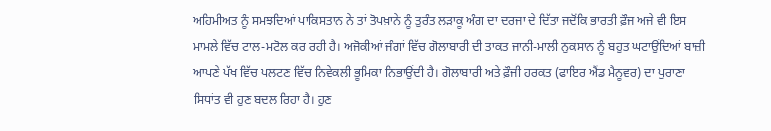ਅਹਿਮੀਅਤ ਨੂੰ ਸਮਝਦਿਆਂ ਪਾਕਿਸਤਾਨ ਨੇ ਤਾਂ ਤੋਪਖ਼ਾਨੇ ਨੂੰ ਤੁਰੰਤ ਲੜਾਕੂ ਅੰਗ ਦਾ ਦਰਜਾ ਦੇ ਦਿੱਤਾ ਜਦੋਂਕਿ ਭਾਰਤੀ ਫ਼ੌਜ ਅਜੇ ਵੀ ਇਸ ਮਾਮਲੇ ਵਿੱਚ ਟਾਲ-ਮਟੋਲ ਕਰ ਰਹੀ ਹੈ। ਅਜੋਕੀਆਂ ਜੰਗਾਂ ਵਿੱਚ ਗੋਲਾਬਾਰੀ ਦੀ ਤਾਕਤ ਜਾਨੀ-ਮਾਲੀ ਨੁਕਸਾਨ ਨੂੰ ਬਹੁਤ ਘਟਾਉਂਦਿਆਂ ਬਾਜ਼ੀ ਆਪਣੇ ਪੱਖ ਵਿੱਚ ਪਲਟਣ ਵਿੱਚ ਨਿਵੇਕਲੀ ਭੂਮਿਕਾ ਨਿਭਾਉਂਦੀ ਹੈ। ਗੋਲਾਬਾਰੀ ਅਤੇ ਫ਼ੌਜੀ ਹਰਕਤ (ਫਾਇਰ ਐਂਡ ਮੈਨੂਵਰ) ਦਾ ਪੁਰਾਣਾ ਸਿਧਾਂਤ ਵੀ ਹੁਣ ਬਦਲ ਰਿਹਾ ਹੈ। ਹੁਣ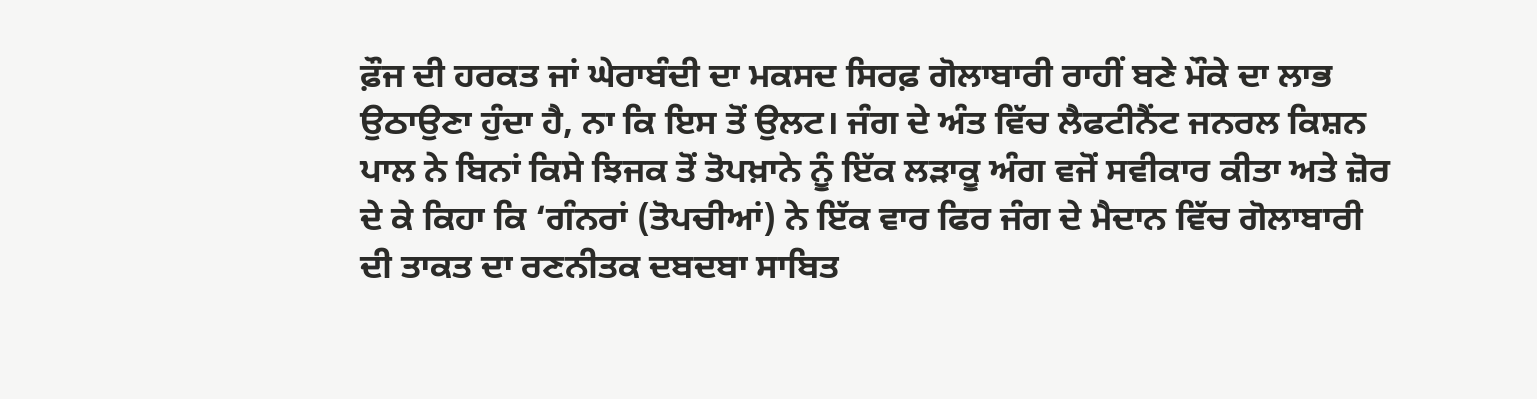ਫ਼ੌਜ ਦੀ ਹਰਕਤ ਜਾਂ ਘੇਰਾਬੰਦੀ ਦਾ ਮਕਸਦ ਸਿਰਫ਼ ਗੋਲਾਬਾਰੀ ਰਾਹੀਂ ਬਣੇ ਮੌਕੇ ਦਾ ਲਾਭ ਉਠਾਉਣਾ ਹੁੰਦਾ ਹੈ, ਨਾ ਕਿ ਇਸ ਤੋਂ ਉਲਟ। ਜੰਗ ਦੇ ਅੰਤ ਵਿੱਚ ਲੈਫਟੀਨੈਂਟ ਜਨਰਲ ਕਿਸ਼ਨ ਪਾਲ ਨੇ ਬਿਨਾਂ ਕਿਸੇ ਝਿਜਕ ਤੋਂ ਤੋਪਖ਼ਾਨੇ ਨੂੰ ਇੱਕ ਲੜਾਕੂ ਅੰਗ ਵਜੋਂ ਸਵੀਕਾਰ ਕੀਤਾ ਅਤੇ ਜ਼ੋਰ ਦੇ ਕੇ ਕਿਹਾ ਕਿ ‘ਗੰਨਰਾਂ (ਤੋਪਚੀਆਂ) ਨੇ ਇੱਕ ਵਾਰ ਫਿਰ ਜੰਗ ਦੇ ਮੈਦਾਨ ਵਿੱਚ ਗੋਲਾਬਾਰੀ ਦੀ ਤਾਕਤ ਦਾ ਰਣਨੀਤਕ ਦਬਦਬਾ ਸਾਬਿਤ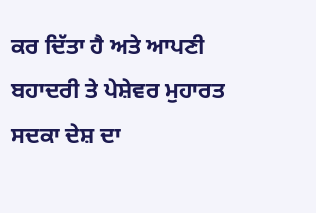ਕਰ ਦਿੱਤਾ ਹੈ ਅਤੇ ਆਪਣੀ ਬਹਾਦਰੀ ਤੇ ਪੇਸ਼ੇਵਰ ਮੁਹਾਰਤ ਸਦਕਾ ਦੇਸ਼ ਦਾ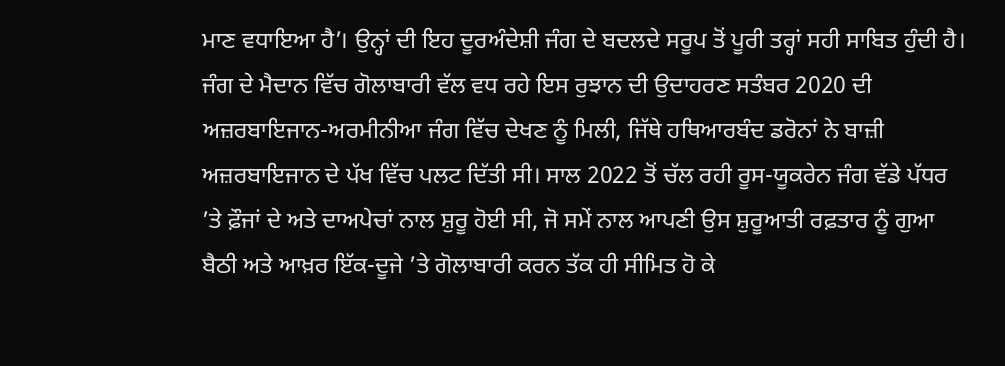ਮਾਣ ਵਧਾਇਆ ਹੈ’। ਉਨ੍ਹਾਂ ਦੀ ਇਹ ਦੂਰਅੰਦੇਸ਼ੀ ਜੰਗ ਦੇ ਬਦਲਦੇ ਸਰੂਪ ਤੋਂ ਪੂਰੀ ਤਰ੍ਹਾਂ ਸਹੀ ਸਾਬਿਤ ਹੁੰਦੀ ਹੈ। ਜੰਗ ਦੇ ਮੈਦਾਨ ਵਿੱਚ ਗੋਲਾਬਾਰੀ ਵੱਲ ਵਧ ਰਹੇ ਇਸ ਰੁਝਾਨ ਦੀ ਉਦਾਹਰਣ ਸਤੰਬਰ 2020 ਦੀ ਅਜ਼ਰਬਾਇਜਾਨ-ਅਰਮੀਨੀਆ ਜੰਗ ਵਿੱਚ ਦੇਖਣ ਨੂੰ ਮਿਲੀ, ਜਿੱਥੇ ਹਥਿਆਰਬੰਦ ਡਰੋਨਾਂ ਨੇ ਬਾਜ਼ੀ ਅਜ਼ਰਬਾਇਜਾਨ ਦੇ ਪੱਖ ਵਿੱਚ ਪਲਟ ਦਿੱਤੀ ਸੀ। ਸਾਲ 2022 ਤੋਂ ਚੱਲ ਰਹੀ ਰੂਸ-ਯੂਕਰੇਨ ਜੰਗ ਵੱਡੇ ਪੱਧਰ ’ਤੇ ਫ਼ੌਜਾਂ ਦੇ ਅਤੇ ਦਾਅਪੇਚਾਂ ਨਾਲ ਸ਼ੁਰੂ ਹੋਈ ਸੀ, ਜੋ ਸਮੇਂ ਨਾਲ ਆਪਣੀ ਉਸ ਸ਼ੁਰੂਆਤੀ ਰਫ਼ਤਾਰ ਨੂੰ ਗੁਆ ਬੈਠੀ ਅਤੇ ਆਖ਼ਰ ਇੱਕ-ਦੂਜੇ ’ਤੇ ਗੋਲਾਬਾਰੀ ਕਰਨ ਤੱਕ ਹੀ ਸੀਮਿਤ ਹੋ ਕੇ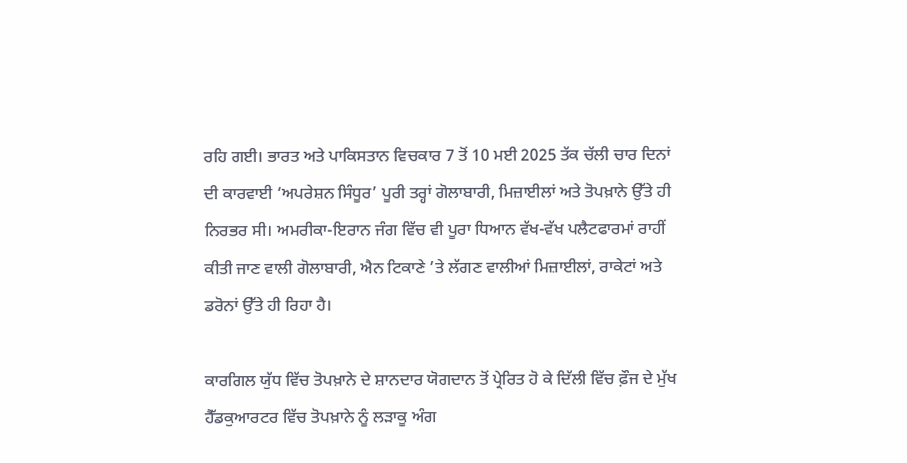ਰਹਿ ਗਈ। ਭਾਰਤ ਅਤੇ ਪਾਕਿਸਤਾਨ ਵਿਚਕਾਰ 7 ਤੋਂ 10 ਮਈ 2025 ਤੱਕ ਚੱਲੀ ਚਾਰ ਦਿਨਾਂ ਦੀ ਕਾਰਵਾਈ ‘ਅਪਰੇਸ਼ਨ ਸਿੰਧੂਰ’ ਪੂਰੀ ਤਰ੍ਹਾਂ ਗੋਲਾਬਾਰੀ, ਮਿਜ਼ਾਈਲਾਂ ਅਤੇ ਤੋਪਖ਼ਾਨੇ ਉੱਤੇ ਹੀ ਨਿਰਭਰ ਸੀ। ਅਮਰੀਕਾ-ਇਰਾਨ ਜੰਗ ਵਿੱਚ ਵੀ ਪੂਰਾ ਧਿਆਨ ਵੱਖ-ਵੱਖ ਪਲੈਟਫਾਰਮਾਂ ਰਾਹੀਂ ਕੀਤੀ ਜਾਣ ਵਾਲੀ ਗੋਲਾਬਾਰੀ, ਐਨ ਟਿਕਾਣੇ ’ਤੇ ਲੱਗਣ ਵਾਲੀਆਂ ਮਿਜ਼ਾਈਲਾਂ, ਰਾਕੇਟਾਂ ਅਤੇ ਡਰੋਨਾਂ ਉੱਤੇ ਹੀ ਰਿਹਾ ਹੈ।

ਕਾਰਗਿਲ ਯੁੱਧ ਵਿੱਚ ਤੋਪਖ਼ਾਨੇ ਦੇ ਸ਼ਾਨਦਾਰ ਯੋਗਦਾਨ ਤੋਂ ਪ੍ਰੇਰਿਤ ਹੋ ਕੇ ਦਿੱਲੀ ਵਿੱਚ ਫ਼ੌਜ ਦੇ ਮੁੱਖ ਹੈੱਡਕੁਆਰਟਰ ਵਿੱਚ ਤੋਪਖ਼ਾਨੇ ਨੂੰ ਲੜਾਕੂ ਅੰਗ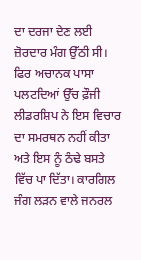ਦਾ ਦਰਜਾ ਦੇਣ ਲਈ ਜ਼ੋਰਦਾਰ ਮੰਗ ਉੱਠੀ ਸੀ। ਫਿਰ ਅਚਾਨਕ ਪਾਸਾ ਪਲਟਦਿਆਂ ਉੱਚ ਫ਼ੌਜੀ ਲੀਡਰਸ਼ਿਪ ਨੇ ਇਸ ਵਿਚਾਰ ਦਾ ਸਮਰਥਨ ਨਹੀਂ ਕੀਤਾ ਅਤੇ ਇਸ ਨੂੰ ਠੰਢੇ ਬਸਤੇ ਵਿੱਚ ਪਾ ਦਿੱਤਾ। ਕਾਰਗਿਲ ਜੰਗ ਲੜਨ ਵਾਲੇ ਜਨਰਲ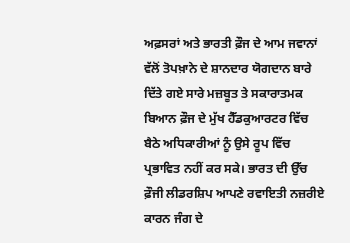ਅਫ਼ਸਰਾਂ ਅਤੇ ਭਾਰਤੀ ਫ਼ੌਜ ਦੇ ਆਮ ਜਵਾਨਾਂ ਵੱਲੋਂ ਤੋਪਖ਼ਾਨੇ ਦੇ ਸ਼ਾਨਦਾਰ ਯੋਗਦਾਨ ਬਾਰੇ ਦਿੱਤੇ ਗਏ ਸਾਰੇ ਮਜ਼ਬੂਤ ਤੇ ਸਕਾਰਾਤਮਕ ਬਿਆਨ ਫ਼ੌਜ ਦੇ ਮੁੱਖ ਹੈੱਡਕੁਆਰਟਰ ਵਿੱਚ ਬੈਠੇ ਅਧਿਕਾਰੀਆਂ ਨੂੰ ਉਸੇ ਰੂਪ ਵਿੱਚ ਪ੍ਰਭਾਵਿਤ ਨਹੀਂ ਕਰ ਸਕੇ। ਭਾਰਤ ਦੀ ਉੱਚ ਫ਼ੌਜੀ ਲੀਡਰਸ਼ਿਪ ਆਪਣੇ ਰਵਾਇਤੀ ਨਜ਼ਰੀਏ ਕਾਰਨ ਜੰਗ ਦੇ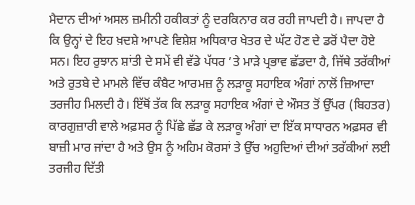ਮੈਦਾਨ ਦੀਆਂ ਅਸਲ ਜ਼ਮੀਨੀ ਹਕੀਕਤਾਂ ਨੂੰ ਦਰਕਿਨਾਰ ਕਰ ਰਹੀ ਜਾਪਦੀ ਹੈ। ਜਾਪਦਾ ਹੈ ਕਿ ਉਨ੍ਹਾਂ ਦੇ ਇਹ ਖ਼ਦਸ਼ੇ ਆਪਣੇ ਵਿਸ਼ੇਸ਼ ਅਧਿਕਾਰ ਖੇਤਰ ਦੇ ਘੱਟ ਹੋਣ ਦੇ ਡਰੋਂ ਪੈਦਾ ਹੋਏ ਸਨ। ਇਹ ਰੁਝਾਨ ਸ਼ਾਂਤੀ ਦੇ ਸਮੇਂ ਵੀ ਵੱਡੇ ਪੱਧਰ ’ਤੇ ਮਾੜੇ ਪ੍ਰਭਾਵ ਛੱਡਦਾ ਹੈ, ਜਿੱਥੇ ਤਰੱਕੀਆਂ ਅਤੇ ਰੁਤਬੇ ਦੇ ਮਾਮਲੇ ਵਿੱਚ ਕੰਬੈਟ ਆਰਮਜ਼ ਨੂੰ ਲੜਾਕੂ ਸਹਾਇਕ ਅੰਗਾਂ ਨਾਲੋਂ ਜ਼ਿਆਦਾ ਤਰਜੀਹ ਮਿਲਦੀ ਹੈ। ਇੱਥੋਂ ਤੱਕ ਕਿ ਲੜਾਕੂ ਸਹਾਇਕ ਅੰਗਾਂ ਦੇ ਔਸਤ ਤੋਂ ਉੱਪਰ (ਬਿਹਤਰ) ਕਾਰਗੁਜ਼ਾਰੀ ਵਾਲੇ ਅਫ਼ਸਰ ਨੂੰ ਪਿੱਛੇ ਛੱਡ ਕੇ ਲੜਾਕੂ ਅੰਗਾਂ ਦਾ ਇੱਕ ਸਾਧਾਰਨ ਅਫ਼ਸਰ ਵੀ ਬਾਜ਼ੀ ਮਾਰ ਜਾਂਦਾ ਹੈ ਅਤੇ ਉਸ ਨੂੰ ਅਹਿਮ ਕੋਰਸਾਂ ਤੇ ਉੱਚ ਅਹੁਦਿਆਂ ਦੀਆਂ ਤਰੱਕੀਆਂ ਲਈ ਤਰਜੀਹ ਦਿੱਤੀ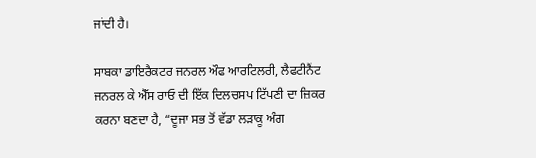ਜਾਂਦੀ ਹੈ।

ਸਾਬਕਾ ਡਾਇਰੈਕਟਰ ਜਨਰਲ ਔਫ ਆਰਟਿਲਰੀ, ਲੈਫਟੀਨੈਂਟ ਜਨਰਲ ਕੇ ਐੱਸ ਰਾਓ ਦੀ ਇੱਕ ਦਿਲਚਸਪ ਟਿੱਪਣੀ ਦਾ ਜ਼ਿਕਰ ਕਰਨਾ ਬਣਦਾ ਹੈ, “ਦੂਜਾ ਸਭ ਤੋਂ ਵੱਡਾ ਲੜਾਕੂ ਅੰਗ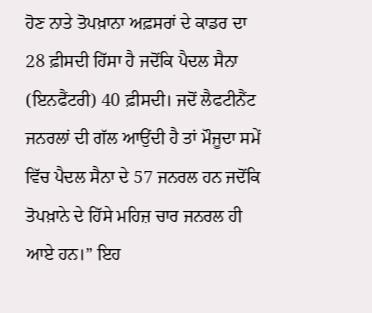ਹੋਣ ਨਾਤੇ ਤੋਪਖ਼ਾਨਾ ਅਫ਼ਸਰਾਂ ਦੇ ਕਾਡਰ ਦਾ 28 ਫ਼ੀਸਦੀ ਹਿੱਸਾ ਹੈ ਜਦੋਂਕਿ ਪੈਦਲ ਸੈਨਾ (ਇਨਫੈਂਟਰੀ) 40 ਫ਼ੀਸਦੀ। ਜਦੋਂ ਲੈਫਟੀਨੈਂਟ ਜਨਰਲਾਂ ਦੀ ਗੱਲ ਆਉਂਦੀ ਹੈ ਤਾਂ ਮੌਜੂਦਾ ਸਮੇਂ ਵਿੱਚ ਪੈਦਲ ਸੈਨਾ ਦੇ 57 ਜਨਰਲ ਹਨ ਜਦੋਂਕਿ ਤੋਪਖ਼ਾਨੇ ਦੇ ਹਿੱਸੇ ਮਹਿਜ਼ ਚਾਰ ਜਨਰਲ ਹੀ ਆਏ ਹਨ।” ਇਹ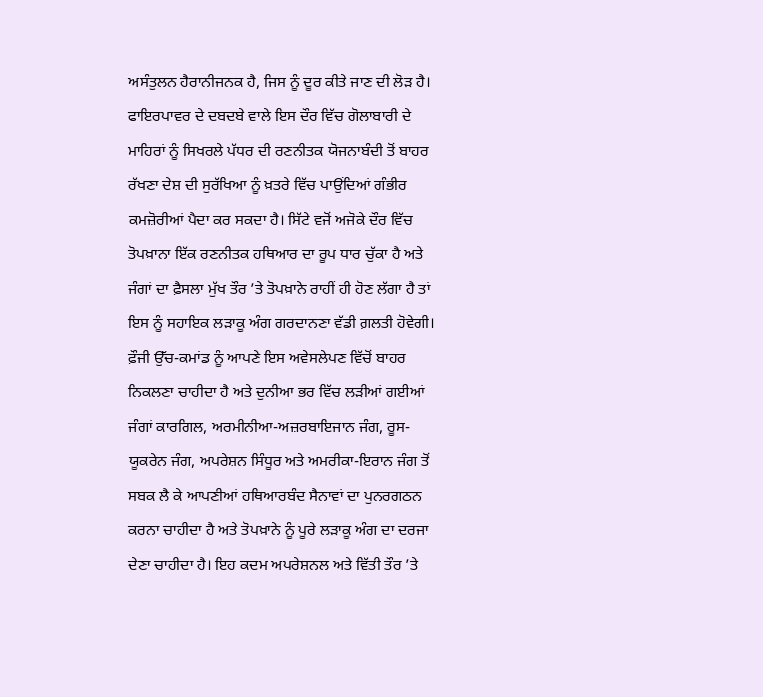ਅਸੰਤੁਲਨ ਹੈਰਾਨੀਜਨਕ ਹੈ, ਜਿਸ ਨੂੰ ਦੂਰ ਕੀਤੇ ਜਾਣ ਦੀ ਲੋੜ ਹੈ। ਫਾਇਰਪਾਵਰ ਦੇ ਦਬਦਬੇ ਵਾਲੇ ਇਸ ਦੌਰ ਵਿੱਚ ਗੋਲਾਬਾਰੀ ਦੇ ਮਾਹਿਰਾਂ ਨੂੰ ਸਿਖਰਲੇ ਪੱਧਰ ਦੀ ਰਣਨੀਤਕ ਯੋਜਨਾਬੰਦੀ ਤੋਂ ਬਾਹਰ ਰੱਖਣਾ ਦੇਸ਼ ਦੀ ਸੁਰੱਖਿਆ ਨੂੰ ਖ਼ਤਰੇ ਵਿੱਚ ਪਾਉਂਦਿਆਂ ਗੰਭੀਰ ਕਮਜ਼ੋਰੀਆਂ ਪੈਦਾ ਕਰ ਸਕਦਾ ਹੈ। ਸਿੱਟੇ ਵਜੋਂ ਅਜੋਕੇ ਦੌਰ ਵਿੱਚ ਤੋਪਖ਼ਾਨਾ ਇੱਕ ਰਣਨੀਤਕ ਹਥਿਆਰ ਦਾ ਰੂਪ ਧਾਰ ਚੁੱਕਾ ਹੈ ਅਤੇ ਜੰਗਾਂ ਦਾ ਫ਼ੈਸਲਾ ਮੁੱਖ ਤੌਰ ’ਤੇ ਤੋਪਖ਼ਾਨੇ ਰਾਹੀਂ ਹੀ ਹੋਣ ਲੱਗਾ ਹੈ ਤਾਂ ਇਸ ਨੂੰ ਸਹਾਇਕ ਲੜਾਕੂ ਅੰਗ ਗਰਦਾਨਣਾ ਵੱਡੀ ਗ਼ਲਤੀ ਹੋਵੇਗੀ। ਫ਼ੌਜੀ ਉੱਚ-ਕਮਾਂਡ ਨੂੰ ਆਪਣੇ ਇਸ ਅਵੇਸਲੇਪਣ ਵਿੱਚੋਂ ਬਾਹਰ ਨਿਕਲਣਾ ਚਾਹੀਦਾ ਹੈ ਅਤੇ ਦੁਨੀਆ ਭਰ ਵਿੱਚ ਲੜੀਆਂ ਗਈਆਂ ਜੰਗਾਂ ਕਾਰਗਿਲ, ਅਰਮੀਨੀਆ-ਅਜ਼ਰਬਾਇਜਾਨ ਜੰਗ, ਰੂਸ-ਯੂਕਰੇਨ ਜੰਗ, ਅਪਰੇਸ਼ਨ ਸਿੰਧੂਰ ਅਤੇ ਅਮਰੀਕਾ-ਇਰਾਨ ਜੰਗ ਤੋਂ ਸਬਕ ਲੈ ਕੇ ਆਪਣੀਆਂ ਹਥਿਆਰਬੰਦ ਸੈਨਾਵਾਂ ਦਾ ਪੁਨਰਗਠਨ ਕਰਨਾ ਚਾਹੀਦਾ ਹੈ ਅਤੇ ਤੋਪਖ਼ਾਨੇ ਨੂੰ ਪੂਰੇ ਲੜਾਕੂ ਅੰਗ ਦਾ ਦਰਜਾ ਦੇਣਾ ਚਾਹੀਦਾ ਹੈ। ਇਹ ਕਦਮ ਅਪਰੇਸ਼ਨਲ ਅਤੇ ਵਿੱਤੀ ਤੌਰ ’ਤੇ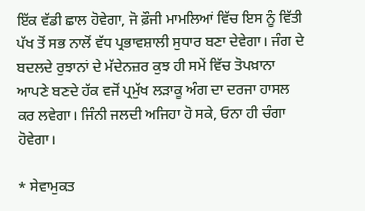ਇੱਕ ਵੱਡੀ ਛਾਲ ਹੋਵੇਗਾ, ਜੋ ਫ਼ੌਜੀ ਮਾਮਲਿਆਂ ਵਿੱਚ ਇਸ ਨੂੰ ਵਿੱਤੀ ਪੱਖ ਤੋਂ ਸਭ ਨਾਲੋਂ ਵੱਧ ਪ੍ਰਭਾਵਸ਼ਾਲੀ ਸੁਧਾਰ ਬਣਾ ਦੇਵੇਗਾ। ਜੰਗ ਦੇ ਬਦਲਦੇ ਰੁਝਾਨਾਂ ਦੇ ਮੱਦੇਨਜ਼ਰ ਕੁਝ ਹੀ ਸਮੇਂ ਵਿੱਚ ਤੋਪਖ਼ਾਨਾ ਆਪਣੇ ਬਣਦੇ ਹੱਕ ਵਜੋਂ ਪ੍ਰਮੁੱਖ ਲੜਾਕੂ ਅੰਗ ਦਾ ਦਰਜਾ ਹਾਸਲ ਕਰ ਲਵੇਗਾ। ਜਿੰਨੀ ਜਲਦੀ ਅਜਿਹਾ ਹੋ ਸਕੇ, ਓਨਾ ਹੀ ਚੰਗਾ ਹੋਵੇਗਾ।

* ਸੇਵਾਮੁਕਤ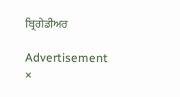ਬ੍ਰਿਗੇਡੀਅਰ

Advertisement
×